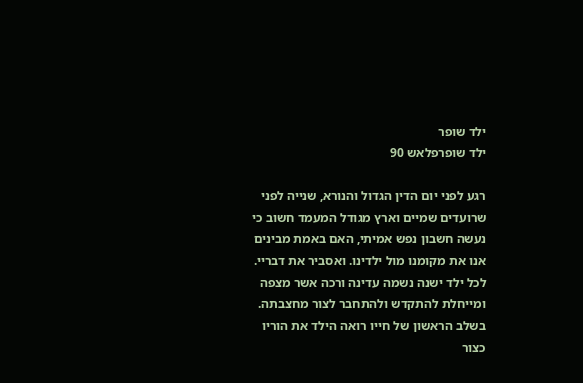ילד שופר
ילד שופרפלאש 90

רגע לפני יום הדין הגדול והנורא, שנייה לפני שרועדים שמיים וארץ מגודל המעמד חשוב כי נעשה חשבון נפש אמיתי, האם באמת מבינים אנו את מקומנו מול ילדינו. ואסביר את דבריי. לכל ילד ישנה נשמה עדינה ורכה אשר מצפה ומייחלת להתקדש ולהתחבר לצור מחצבתה. בשלב הראשון של חייו רואה הילד את הוריו כצור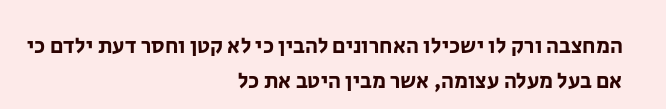המחצבה ורק לו ישכילו האחרונים להבין כי לא קטן וחסר דעת ילדם כי אם בעל מעלה עצומה, אשר מבין היטב את כל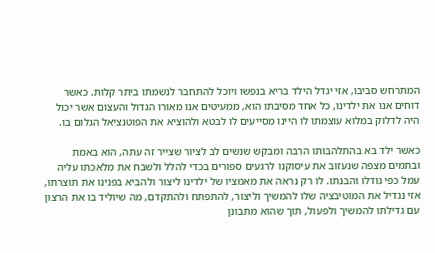המתרחש סביבו, אזי יגדל הילד בריא בנפשו ויוכל להתחבר לנשמתו ביתר קלות. כאשר דוחים אנו את ילדינו, כל אחד מסיבתו הוא, ממעיטים אנו מאורו הגדול והעצום אשר יכול היה לדלוק במלוא עוצמתו לו היינו מסייעים לו לבטא ולהוציא את הפוטנציאל הגלום בו.

כאשר ילד בא בהתלהבותו הרבה ומבקש שנשים לב לציור שצייר זה עתה, הוא באמת ובתמים מצפה שנעזוב את עיסוקנו לרגעים ספורים בכדי להלל ולשבח את מלאכתו עליה עמל כפי גודלו והבנתו. לו רק נראה את מאמציו של ילדינו ליצור ולהביא בפנינו את תוצרתו, אזי נגדיל את המוטיבציה שלו להמשיך וליצור, להתפתח ולהתקדם, מה שיוליד בו את הרצון עם גדילתו להמשיך ולפעול, תוך שהוא מתבונן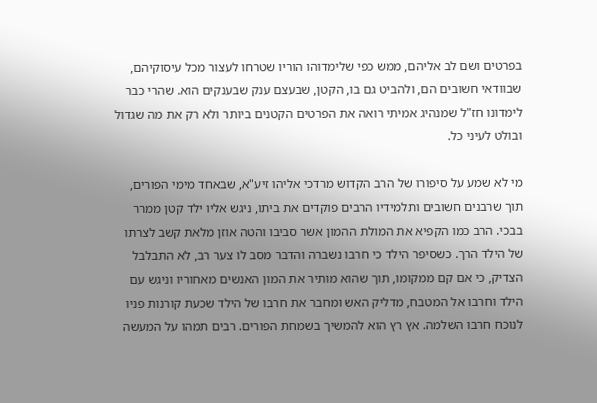בפרטים ושם לב אליהם, ממש כפי שלימדוהו הוריו שטרחו לעצור מכל עיסוקיהם, שבוודאי חשובים הם, ולהביט גם בו, הקטן, שבעצם ענק שבענקים הוא. שהרי כבר לימדונו חז"ל שמנהיג אמיתי רואה את הפרטים הקטנים ביותר ולא רק את מה שגדול ובולט לעיני כל.

מי לא שמע על סיפורו של הרב הקדוש מרדכי אליהו זיע"א, שבאחד מימי הפורים, תוך שרבנים חשובים ותלמידיו הרבים פוקדים את ביתו, ניגש אליו ילד קטן ממרר בבכי. הרב כמו הקפיא את המולת ההמון אשר סביבו והטה אוזן מלאת קשב לצרתו של הילד הרך. כשסיפר הילד כי חרבו נשברה והדבר מסב לו צער רב, לא התבלבל הצדיק, כי אם קם ממקומו, תוך שהוא מותיר את המון האנשים מאחוריו וניגש עם הילד וחרבו אל המטבח, מדליק האש ומחבר את חרבו של הילד שכעת קורנות פניו לנוכח חרבו השלמה. אץ רץ הוא להמשיך בשמחת הפורים. רבים תמהו על המעשה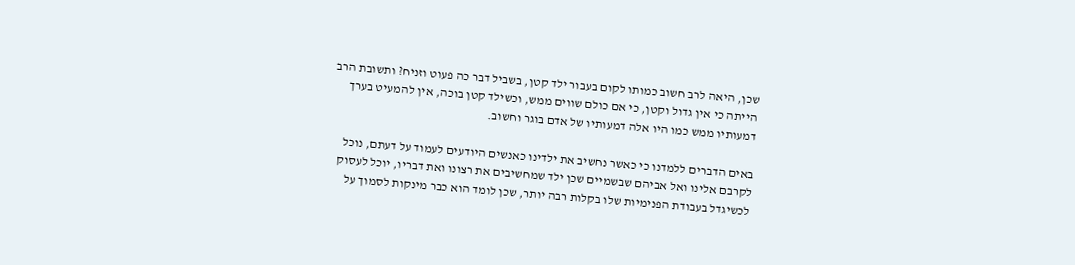שכן, היאה לרב חשוב כמותו לקום בעבור ילד קטן, בשביל דבר כה פעוט וזניח? ותשובת הרב הייתה כי אין גדול וקטן, כי אם כולם שווים ממש, וכשילד קטן בוכה, אין להמעיט בערך דמעותיו ממש כמו היו אלה דמעותיו של אדם בוגר וחשוב.

באים הדברים ללמדנו כי כאשר נחשיב את ילדינו כאנשים היודעים לעמוד על דעתם, נוכל לקרבם אלינו ואל אביהם שבשמיים שכן ילד שמחשיבים את רצונו ואת דבריו, יוכל לעסוק לכשיגדל בעבודת הפנימיות שלו בקלות רבה יותר, שכן לומד הוא כבר מינקות לסמוך על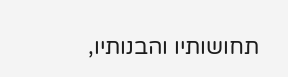תחושותיו והבנותיו,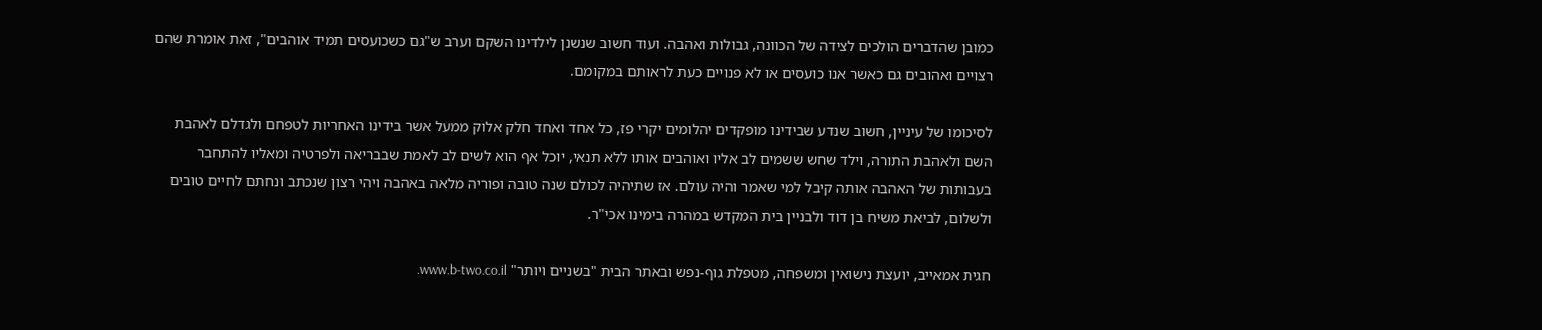כמובן שהדברים הולכים לצידה של הכוונה, גבולות ואהבה. ועוד חשוב שנשנן לילדינו השקם וערב ש"גם כשכועסים תמיד אוהבים", זאת אומרת שהם רצויים ואהובים גם כאשר אנו כועסים או לא פנויים כעת לראותם במקומם.

לסיכומו של עיניין, חשוב שנדע שבידינו מופקדים יהלומים יקרי פז, כל אחד ואחד חלק אלוק ממעל אשר בידינו האחריות לטפחם ולגדלם לאהבת השם ולאהבת התורה, וילד שחש ששמים לב אליו ואוהבים אותו ללא תנאי, יוכל אף הוא לשים לב לאמת שבבריאה ולפרטיה ומאליו להתחבר בעבותות של האהבה אותה קיבל למי שאמר והיה עולם. אז שתיהיה לכולם שנה טובה ופוריה מלאה באהבה ויהי רצון שנכתב ונחתם לחיים טובים ולשלום, לביאת משיח בן דוד ולבניין בית המקדש במהרה בימינו אכי"ר.

חגית אמאייב, יועצת נישואין ומשפחה, מטפלת גוף-נפש ובאתר הבית "בשניים ויותר" www.b-two.co.il.